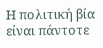Η πολιτική βία είναι πάντοτε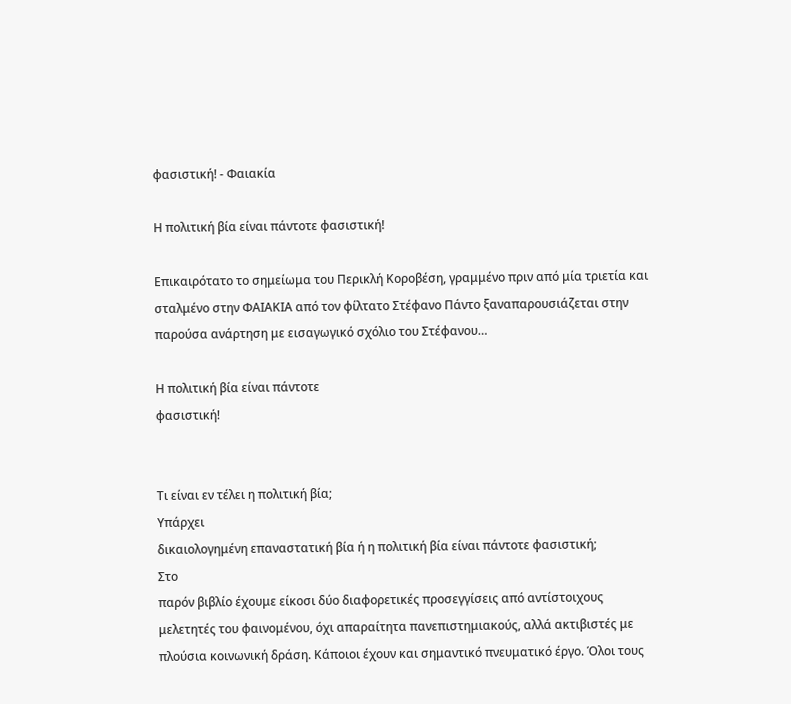φασιστική! - Φαιακία

Η πολιτική βία είναι πάντοτε φασιστική!

Επικαιρότατο το σημείωμα του Περικλή Κοροβέση, γραμμένο πριν από μία τριετία και σταλμένο στην ΦΑΙΑΚΙΑ από τον φίλτατο Στέφανο Πάντο ξαναπαρουσιάζεται στην παρούσα ανάρτηση με εισαγωγικό σχόλιο του Στέφανου…

Η πολιτική βία είναι πάντοτε
φασιστική!


Τι είναι εν τέλει η πολιτική βία;
Υπάρχει
δικαιολογημένη επαναστατική βία ή η πολιτική βία είναι πάντοτε φασιστική;
Στο
παρόν βιβλίο έχουμε είκοσι δύο διαφορετικές προσεγγίσεις από αντίστοιχους
μελετητές του φαινομένου, όχι απαραίτητα πανεπιστημιακούς, αλλά ακτιβιστές με
πλούσια κοινωνική δράση. Κάποιοι έχουν και σημαντικό πνευματικό έργο. Όλοι τους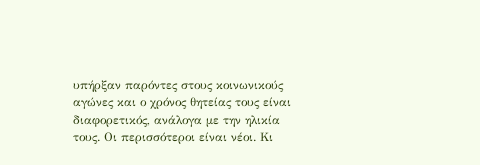υπήρξαν παρόντες στους κοινωνικούς αγώνες και ο χρόνος θητείας τους είναι
διαφορετικός, ανάλογα με την ηλικία τους. Οι περισσότεροι είναι νέοι. Κι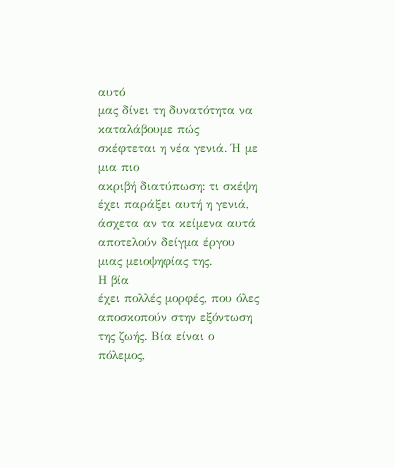αυτό
μας δίνει τη δυνατότητα να καταλάβουμε πώς σκέφτεται η νέα γενιά. Ή με μια πιο
ακριβή διατύπωση: τι σκέψη έχει παράξει αυτή η γενιά, άσχετα αν τα κείμενα αυτά
αποτελούν δείγμα έργου μιας μειοψηφίας της.
Η βία
έχει πολλές μορφές, που όλες αποσκοπούν στην εξόντωση της ζωής. Βία είναι ο
πόλεμος,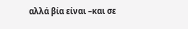αλλά βία είναι –και σε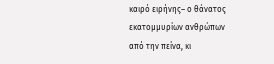καιρό ειρήνης– ο θάνατος εκατομμυρίων ανθρώπων
από την πείνα, κι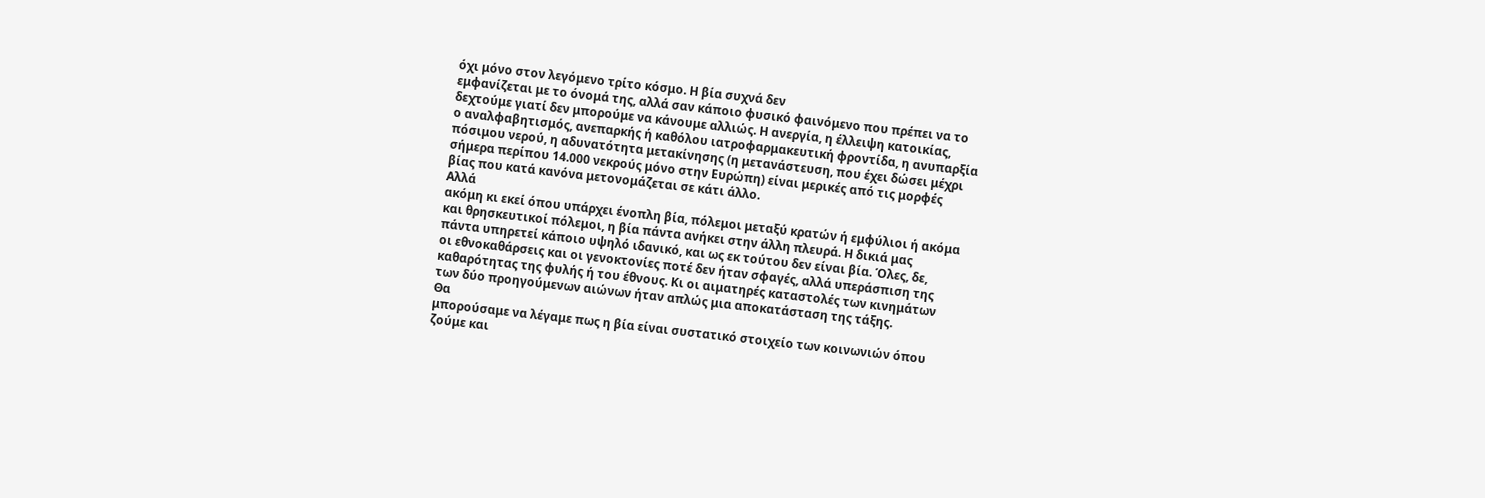όχι μόνο στον λεγόμενο τρίτο κόσμο. Η βία συχνά δεν
εμφανίζεται με το όνομά της, αλλά σαν κάποιο φυσικό φαινόμενο που πρέπει να το
δεχτούμε γιατί δεν μπορούμε να κάνουμε αλλιώς. Η ανεργία, η έλλειψη κατοικίας,
ο αναλφαβητισμός, ανεπαρκής ή καθόλου ιατροφαρμακευτική φροντίδα, η ανυπαρξία
πόσιμου νερού, η αδυνατότητα μετακίνησης (η μετανάστευση, που έχει δώσει μέχρι
σήμερα περίπου 14.000 νεκρούς μόνο στην Ευρώπη) είναι μερικές από τις μορφές
βίας που κατά κανόνα μετονομάζεται σε κάτι άλλο.
Αλλά
ακόμη κι εκεί όπου υπάρχει ένοπλη βία, πόλεμοι μεταξύ κρατών ή εμφύλιοι ή ακόμα
και θρησκευτικοί πόλεμοι, η βία πάντα ανήκει στην άλλη πλευρά. Η δικιά μας
πάντα υπηρετεί κάποιο υψηλό ιδανικό, και ως εκ τούτου δεν είναι βία. Όλες, δε,
οι εθνοκαθάρσεις και οι γενοκτονίες ποτέ δεν ήταν σφαγές, αλλά υπεράσπιση της
καθαρότητας της φυλής ή του έθνους. Κι οι αιματηρές καταστολές των κινημάτων
των δύο προηγούμενων αιώνων ήταν απλώς μια αποκατάσταση της τάξης.
Θα
μπορούσαμε να λέγαμε πως η βία είναι συστατικό στοιχείο των κοινωνιών όπου
ζούμε και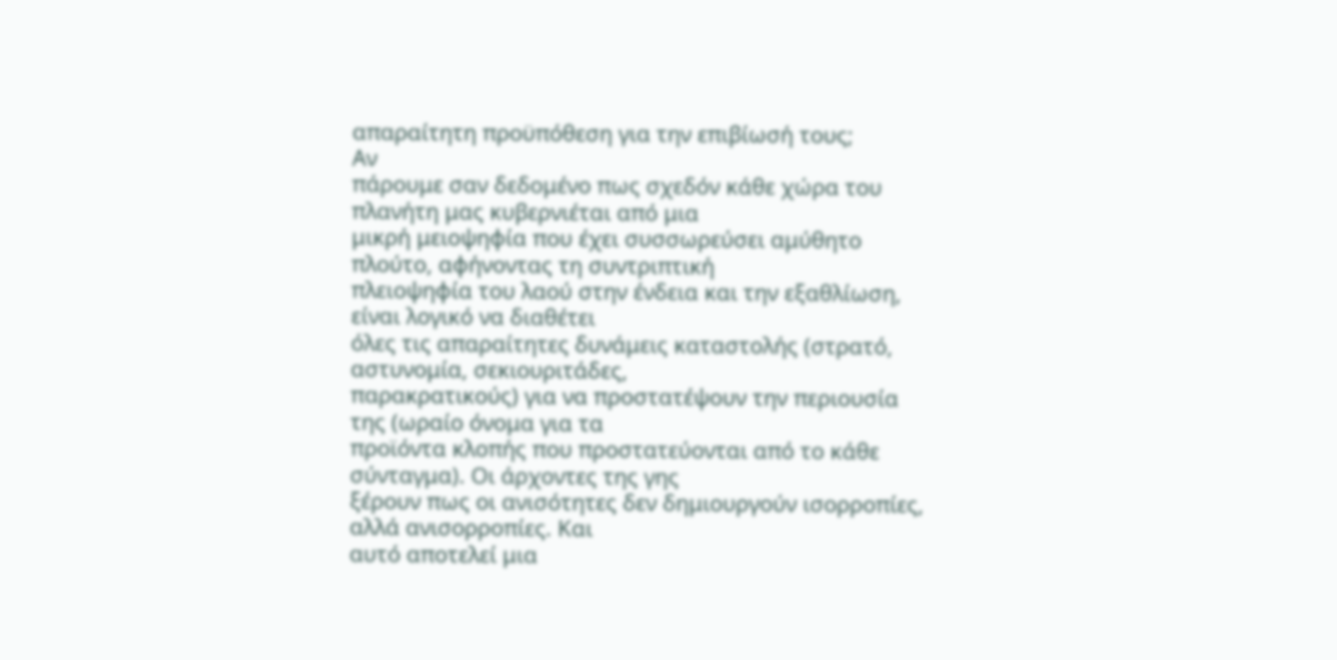απαραίτητη προϋπόθεση για την επιβίωσή τους;
Αν
πάρουμε σαν δεδομένο πως σχεδόν κάθε χώρα του πλανήτη μας κυβερνιέται από μια
μικρή μειοψηφία που έχει συσσωρεύσει αμύθητο πλούτο, αφήνοντας τη συντριπτική
πλειοψηφία του λαού στην ένδεια και την εξαθλίωση, είναι λογικό να διαθέτει
όλες τις απαραίτητες δυνάμεις καταστολής (στρατό, αστυνομία, σεκιουριτάδες,
παρακρατικούς) για να προστατέψουν την περιουσία της (ωραίο όνομα για τα
προϊόντα κλοπής που προστατεύονται από το κάθε σύνταγμα). Οι άρχοντες της γης
ξέρουν πως οι ανισότητες δεν δημιουργούν ισορροπίες, αλλά ανισορροπίες. Και
αυτό αποτελεί μια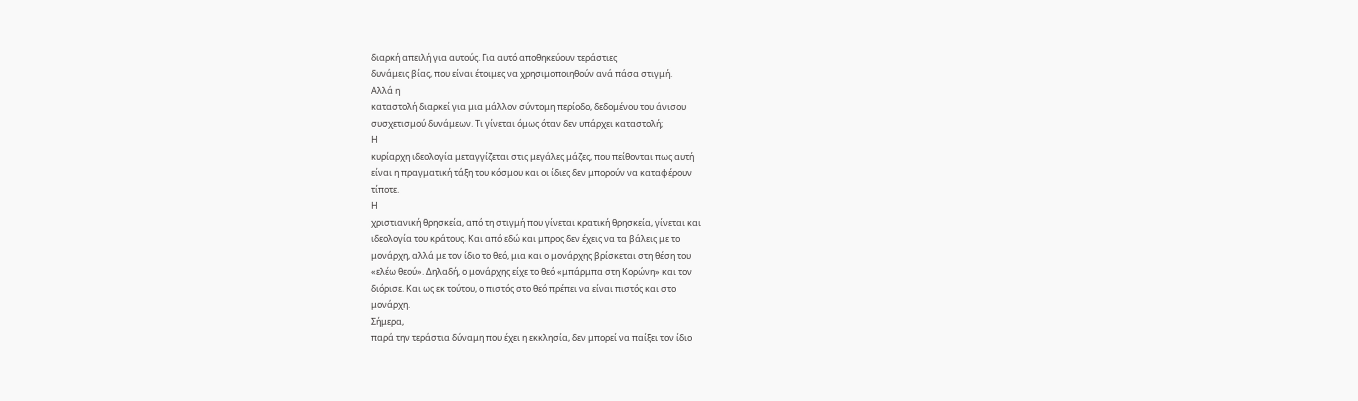διαρκή απειλή για αυτούς. Για αυτό αποθηκεύουν τεράστιες
δυνάμεις βίας, που είναι έτοιμες να χρησιμοποιηθούν ανά πάσα στιγμή.
Αλλά η
καταστολή διαρκεί για μια μάλλον σύντομη περίοδο, δεδομένου του άνισου
συσχετισμού δυνάμεων. Τι γίνεται όμως όταν δεν υπάρχει καταστολή;
Η
κυρίαρχη ιδεολογία μεταγγίζεται στις μεγάλες μάζες, που πείθονται πως αυτή
είναι η πραγματική τάξη του κόσμου και οι ίδιες δεν μπορούν να καταφέρουν
τίποτε.
Η
χριστιανική θρησκεία, από τη στιγμή που γίνεται κρατική θρησκεία, γίνεται και
ιδεολογία του κράτους. Και από εδώ και μπρος δεν έχεις να τα βάλεις με το
μονάρχη, αλλά με τον ίδιο το θεό, μια και ο μονάρχης βρίσκεται στη θέση του
«ελέω θεού». Δηλαδή, ο μονάρχης είχε το θεό «μπάρμπα στη Κορώνη» και τον
διόρισε. Και ως εκ τούτου, ο πιστός στο θεό πρέπει να είναι πιστός και στο
μονάρχη.
Σήμερα,
παρά την τεράστια δύναμη που έχει η εκκλησία, δεν μπορεί να παίξει τον ίδιο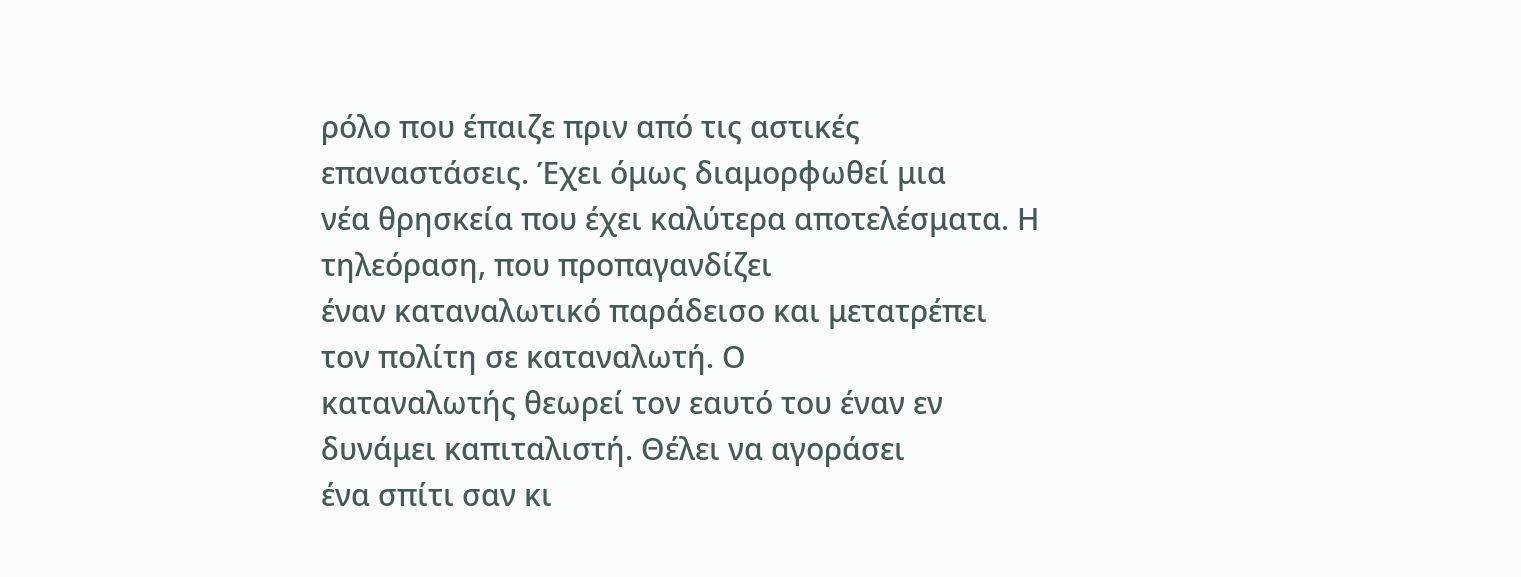ρόλο που έπαιζε πριν από τις αστικές επαναστάσεις. Έχει όμως διαμορφωθεί μια
νέα θρησκεία που έχει καλύτερα αποτελέσματα. Η τηλεόραση, που προπαγανδίζει
έναν καταναλωτικό παράδεισο και μετατρέπει τον πολίτη σε καταναλωτή. Ο
καταναλωτής θεωρεί τον εαυτό του έναν εν δυνάμει καπιταλιστή. Θέλει να αγοράσει
ένα σπίτι σαν κι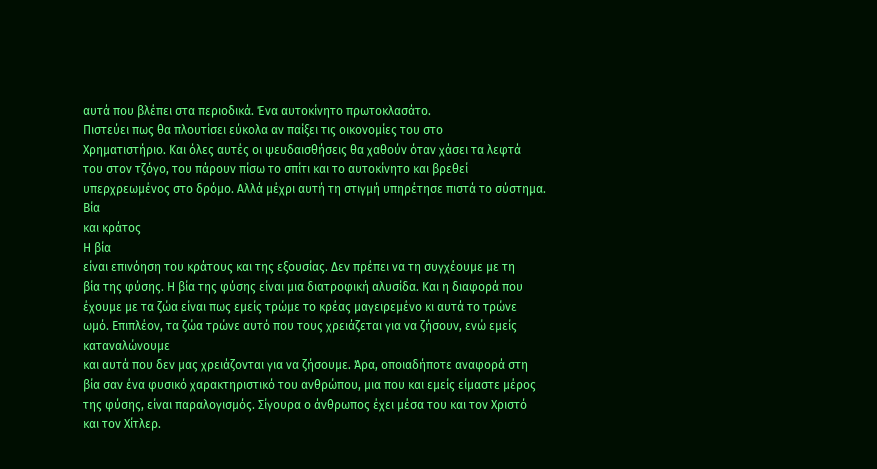αυτά που βλέπει στα περιοδικά. Ένα αυτοκίνητο πρωτοκλασάτο.
Πιστεύει πως θα πλουτίσει εύκολα αν παίξει τις οικονομίες του στο
Χρηματιστήριο. Και όλες αυτές οι ψευδαισθήσεις θα χαθούν όταν χάσει τα λεφτά
του στον τζόγο, του πάρουν πίσω το σπίτι και το αυτοκίνητο και βρεθεί
υπερχρεωμένος στο δρόμο. Αλλά μέχρι αυτή τη στιγμή υπηρέτησε πιστά το σύστημα.
Βία
και κράτος
Η βία
είναι επινόηση του κράτους και της εξουσίας. Δεν πρέπει να τη συγχέουμε με τη
βία της φύσης. Η βία της φύσης είναι μια διατροφική αλυσίδα. Και η διαφορά που
έχουμε με τα ζώα είναι πως εμείς τρώμε το κρέας μαγειρεμένο κι αυτά το τρώνε
ωμό. Επιπλέον, τα ζώα τρώνε αυτό που τους χρειάζεται για να ζήσουν, ενώ εμείς καταναλώνουμε
και αυτά που δεν μας χρειάζονται για να ζήσουμε. Άρα, οποιαδήποτε αναφορά στη
βία σαν ένα φυσικό χαρακτηριστικό του ανθρώπου, μια που και εμείς είμαστε μέρος
της φύσης, είναι παραλογισμός. Σίγουρα ο άνθρωπος έχει μέσα του και τον Χριστό
και τον Χίτλερ.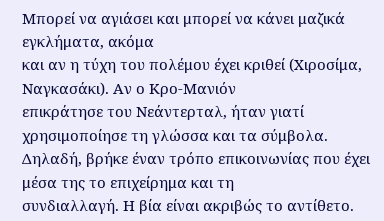Μπορεί να αγιάσει και μπορεί να κάνει μαζικά εγκλήματα, ακόμα
και αν η τύχη του πολέμου έχει κριθεί (Χιροσίμα, Ναγκασάκι). Αν ο Κρο-Μανιόν
επικράτησε του Νεάντερταλ, ήταν γιατί χρησιμοποίησε τη γλώσσα και τα σύμβολα.
Δηλαδή, βρήκε έναν τρόπο επικοινωνίας που έχει μέσα της το επιχείρημα και τη
συνδιαλλαγή. Η βία είναι ακριβώς το αντίθετο.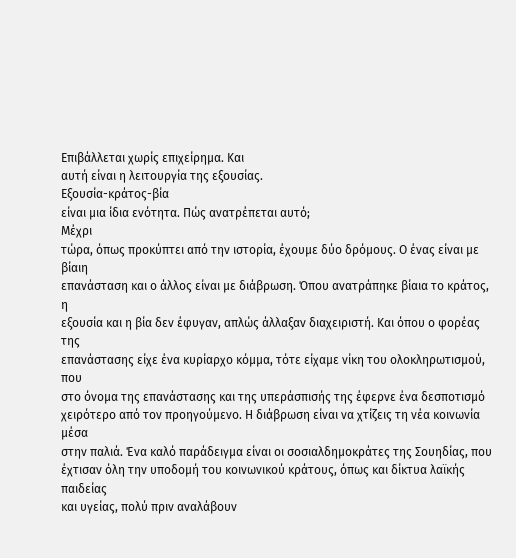Επιβάλλεται χωρίς επιχείρημα. Και
αυτή είναι η λειτουργία της εξουσίας.
Εξουσία-κράτος-βία
είναι μια ίδια ενότητα. Πώς ανατρέπεται αυτό;
Μέχρι
τώρα, όπως προκύπτει από την ιστορία, έχουμε δύο δρόμους. Ο ένας είναι με βίαιη
επανάσταση και ο άλλος είναι με διάβρωση. Όπου ανατράπηκε βίαια το κράτος, η
εξουσία και η βία δεν έφυγαν, απλώς άλλαξαν διαχειριστή. Και όπου ο φορέας της
επανάστασης είχε ένα κυρίαρχο κόμμα, τότε είχαμε νίκη του ολοκληρωτισμού, που
στο όνομα της επανάστασης και της υπεράσπισής της έφερνε ένα δεσποτισμό
χειρότερο από τον προηγούμενο. Η διάβρωση είναι να χτίζεις τη νέα κοινωνία μέσα
στην παλιά. Ένα καλό παράδειγμα είναι οι σοσιαλδημοκράτες της Σουηδίας, που
έχτισαν όλη την υποδομή του κοινωνικού κράτους, όπως και δίκτυα λαϊκής παιδείας
και υγείας, πολύ πριν αναλάβουν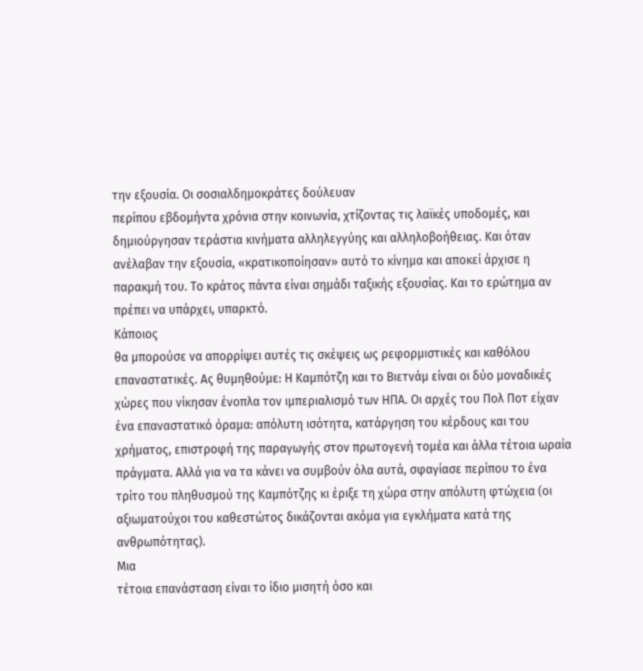την εξουσία. Οι σοσιαλδημοκράτες δούλευαν
περίπου εβδομήντα χρόνια στην κοινωνία, χτίζοντας τις λαϊκές υποδομές, και
δημιούργησαν τεράστια κινήματα αλληλεγγύης και αλληλοβοήθειας. Και όταν
ανέλαβαν την εξουσία, «κρατικοποίησαν» αυτό το κίνημα και αποκεί άρχισε η
παρακμή του. Το κράτος πάντα είναι σημάδι ταξικής εξουσίας. Και το ερώτημα αν
πρέπει να υπάρχει, υπαρκτό.
Κάποιος
θα μπορούσε να απορρίψει αυτές τις σκέψεις ως ρεφορμιστικές και καθόλου
επαναστατικές. Ας θυμηθούμε: Η Καμπότζη και το Βιετνάμ είναι οι δύο μοναδικές
χώρες που νίκησαν ένοπλα τον ιμπεριαλισμό των ΗΠΑ. Οι αρχές του Πολ Ποτ είχαν
ένα επαναστατικό όραμα: απόλυτη ισότητα, κατάργηση του κέρδους και του
χρήματος, επιστροφή της παραγωγής στον πρωτογενή τομέα και άλλα τέτοια ωραία
πράγματα. Αλλά για να τα κάνει να συμβούν όλα αυτά, σφαγίασε περίπου το ένα
τρίτο του πληθυσμού της Καμπότζης κι έριξε τη χώρα στην απόλυτη φτώχεια (οι
αξιωματούχοι του καθεστώτος δικάζονται ακόμα για εγκλήματα κατά της
ανθρωπότητας).
Μια
τέτοια επανάσταση είναι το ίδιο μισητή όσο και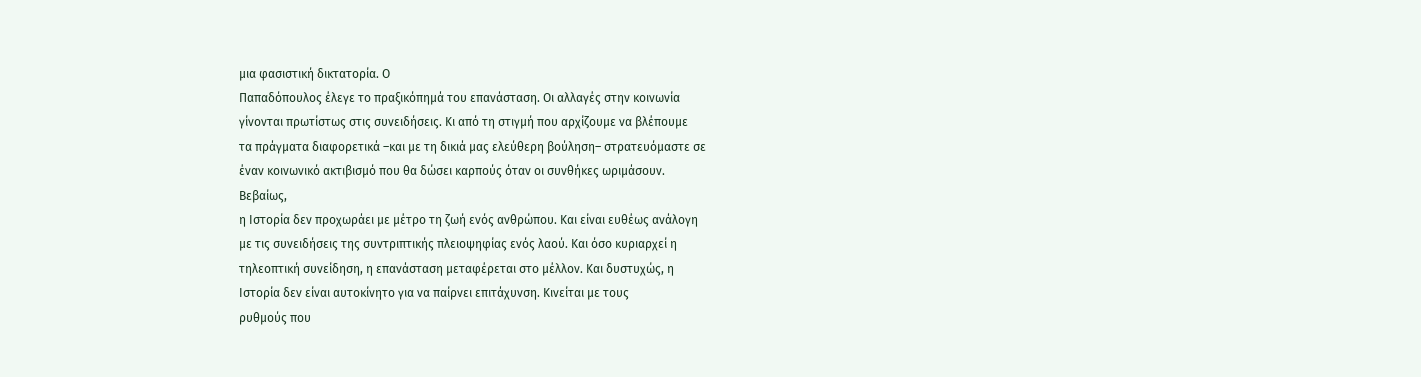μια φασιστική δικτατορία. Ο
Παπαδόπουλος έλεγε το πραξικόπημά του επανάσταση. Οι αλλαγές στην κοινωνία
γίνονται πρωτίστως στις συνειδήσεις. Κι από τη στιγμή που αρχίζουμε να βλέπουμε
τα πράγματα διαφορετικά –και με τη δικιά μας ελεύθερη βούληση– στρατευόμαστε σε
έναν κοινωνικό ακτιβισμό που θα δώσει καρπούς όταν οι συνθήκες ωριμάσουν.
Βεβαίως,
η Ιστορία δεν προχωράει με μέτρο τη ζωή ενός ανθρώπου. Και είναι ευθέως ανάλογη
με τις συνειδήσεις της συντριπτικής πλειοψηφίας ενός λαού. Και όσο κυριαρχεί η
τηλεοπτική συνείδηση, η επανάσταση μεταφέρεται στο μέλλον. Και δυστυχώς, η
Ιστορία δεν είναι αυτοκίνητο για να παίρνει επιτάχυνση. Κινείται με τους
ρυθμούς που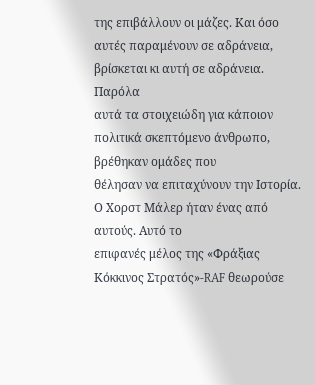της επιβάλλουν οι μάζες. Και όσο αυτές παραμένουν σε αδράνεια,
βρίσκεται κι αυτή σε αδράνεια.
Παρόλα
αυτά τα στοιχειώδη για κάποιον πολιτικά σκεπτόμενο άνθρωπο, βρέθηκαν ομάδες που
θέλησαν να επιταχύνουν την Ιστορία. Ο Χορστ Μάλερ ήταν ένας από αυτούς. Αυτό το
επιφανές μέλος της «Φράξιας Κόκκινος Στρατός»-RAF θεωρούσε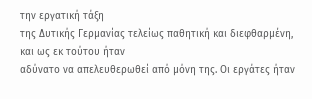την εργατική τάξη
της Δυτικής Γερμανίας τελείως παθητική και διεφθαρμένη, και ως εκ τούτου ήταν
αδύνατο να απελευθερωθεί από μόνη της. Οι εργάτες ήταν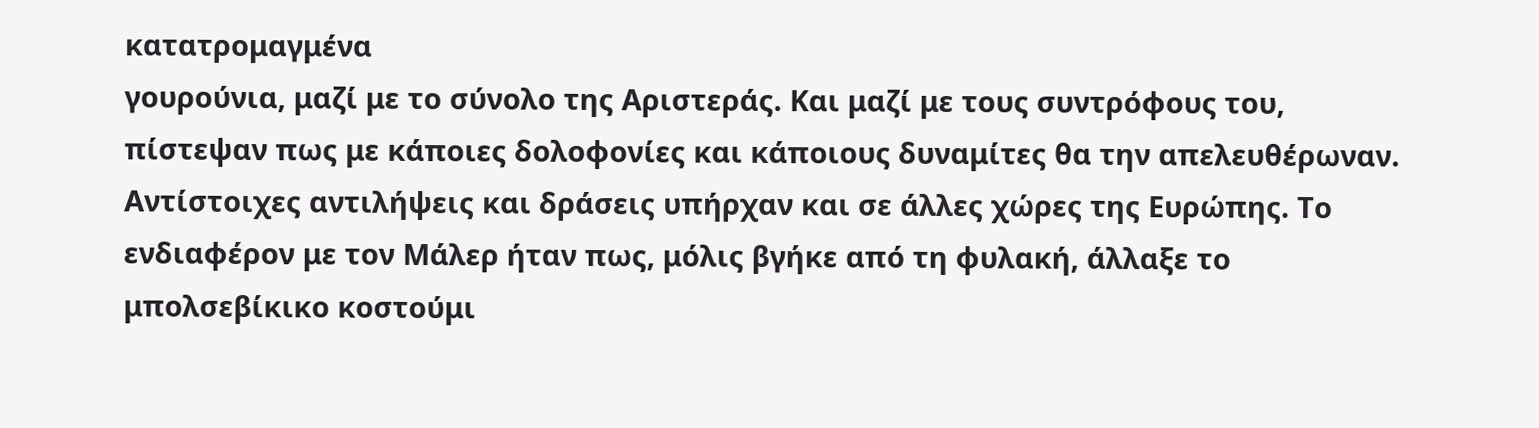κατατρομαγμένα
γουρούνια, μαζί με το σύνολο της Αριστεράς. Και μαζί με τους συντρόφους του,
πίστεψαν πως με κάποιες δολοφονίες και κάποιους δυναμίτες θα την απελευθέρωναν.
Αντίστοιχες αντιλήψεις και δράσεις υπήρχαν και σε άλλες χώρες της Ευρώπης. Το
ενδιαφέρον με τον Μάλερ ήταν πως, μόλις βγήκε από τη φυλακή, άλλαξε το
μπολσεβίκικο κοστούμι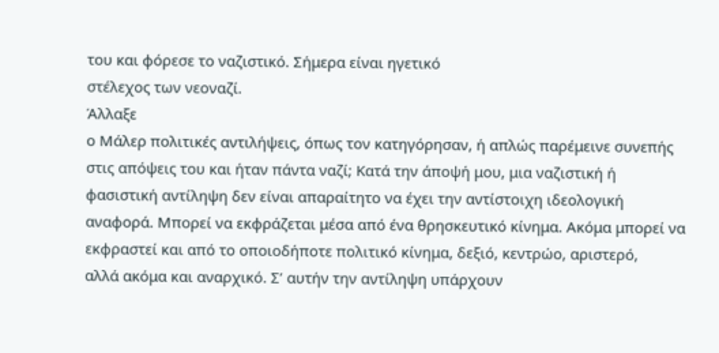του και φόρεσε το ναζιστικό. Σήμερα είναι ηγετικό
στέλεχος των νεοναζί.
Άλλαξε
ο Μάλερ πολιτικές αντιλήψεις, όπως τον κατηγόρησαν, ή απλώς παρέμεινε συνεπής
στις απόψεις του και ήταν πάντα ναζί; Κατά την άποψή μου, μια ναζιστική ή
φασιστική αντίληψη δεν είναι απαραίτητο να έχει την αντίστοιχη ιδεολογική
αναφορά. Μπορεί να εκφράζεται μέσα από ένα θρησκευτικό κίνημα. Ακόμα μπορεί να
εκφραστεί και από το οποιοδήποτε πολιτικό κίνημα, δεξιό, κεντρώο, αριστερό,
αλλά ακόμα και αναρχικό. Σ’ αυτήν την αντίληψη υπάρχουν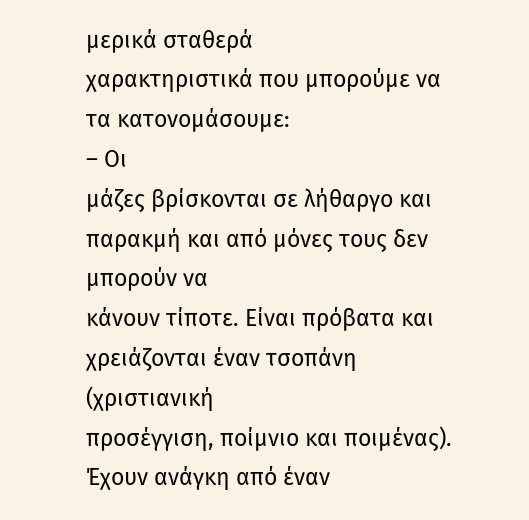μερικά σταθερά
χαρακτηριστικά που μπορούμε να τα κατονομάσουμε:
– Οι
μάζες βρίσκονται σε λήθαργο και παρακμή και από μόνες τους δεν μπορούν να
κάνουν τίποτε. Είναι πρόβατα και χρειάζονται έναν τσοπάνη (χριστιανική
προσέγγιση, ποίμνιο και ποιμένας). Έχουν ανάγκη από έναν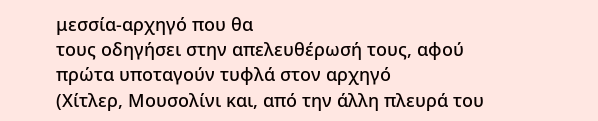μεσσία-αρχηγό που θα
τους οδηγήσει στην απελευθέρωσή τους, αφού πρώτα υποταγούν τυφλά στον αρχηγό
(Χίτλερ, Μουσολίνι και, από την άλλη πλευρά του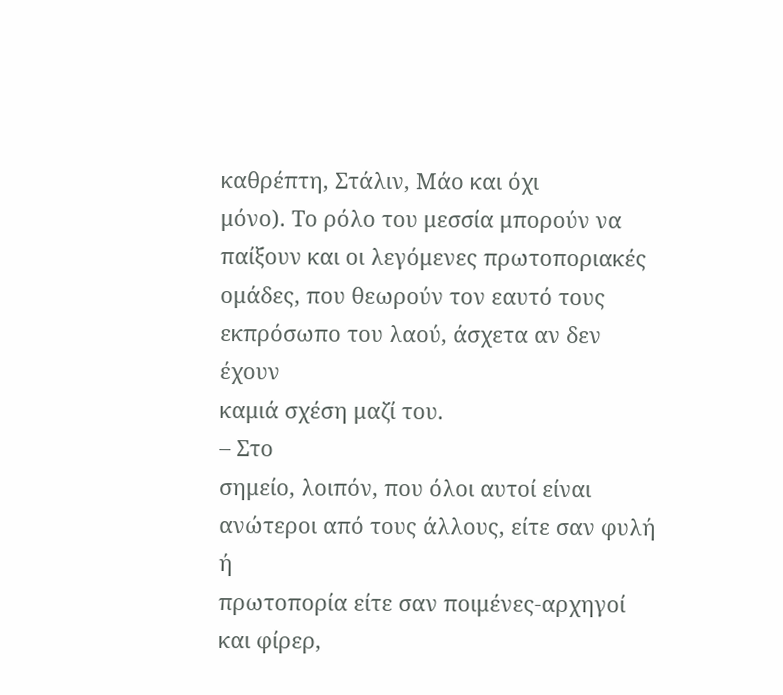καθρέπτη, Στάλιν, Μάο και όχι
μόνο). Το ρόλο του μεσσία μπορούν να παίξουν και οι λεγόμενες πρωτοποριακές
ομάδες, που θεωρούν τον εαυτό τους εκπρόσωπο του λαού, άσχετα αν δεν έχουν
καμιά σχέση μαζί του.
– Στο
σημείο, λοιπόν, που όλοι αυτοί είναι ανώτεροι από τους άλλους, είτε σαν φυλή ή
πρωτοπορία είτε σαν ποιμένες-αρχηγοί και φίρερ,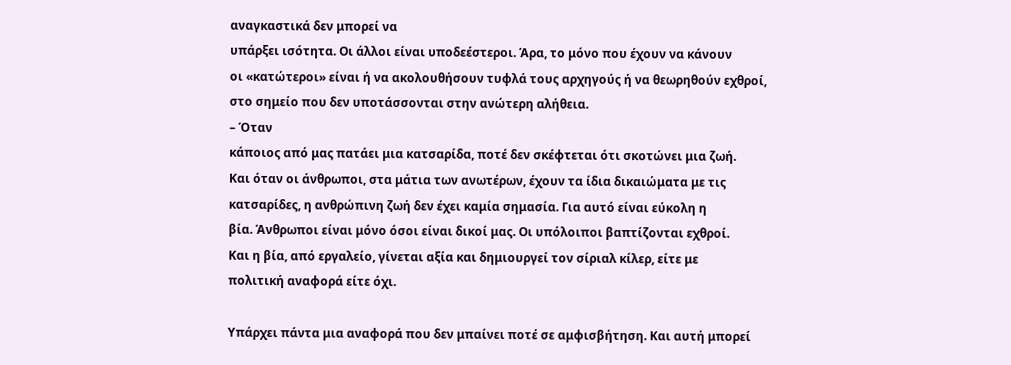αναγκαστικά δεν μπορεί να
υπάρξει ισότητα. Οι άλλοι είναι υποδεέστεροι. Άρα, το μόνο που έχουν να κάνουν
οι «κατώτεροι» είναι ή να ακολουθήσουν τυφλά τους αρχηγούς ή να θεωρηθούν εχθροί,
στο σημείο που δεν υποτάσσονται στην ανώτερη αλήθεια.
– Όταν
κάποιος από μας πατάει μια κατσαρίδα, ποτέ δεν σκέφτεται ότι σκοτώνει μια ζωή.
Και όταν οι άνθρωποι, στα μάτια των ανωτέρων, έχουν τα ίδια δικαιώματα με τις
κατσαρίδες, η ανθρώπινη ζωή δεν έχει καμία σημασία. Για αυτό είναι εύκολη η
βία. Άνθρωποι είναι μόνο όσοι είναι δικοί μας. Οι υπόλοιποι βαπτίζονται εχθροί.
Και η βία, από εργαλείο, γίνεται αξία και δημιουργεί τον σίριαλ κίλερ, είτε με
πολιτική αναφορά είτε όχι.

Υπάρχει πάντα μια αναφορά που δεν μπαίνει ποτέ σε αμφισβήτηση. Και αυτή μπορεί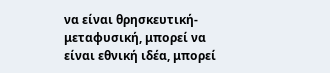να είναι θρησκευτική-μεταφυσική, μπορεί να είναι εθνική ιδέα, μπορεί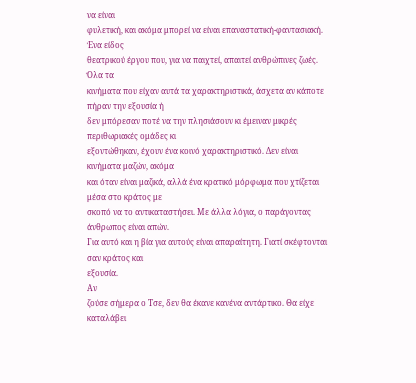να είναι
φυλετική, και ακόμα μπορεί να είναι επαναστατική-φαντασιακή. Ένα είδος
θεατρικού έργου που, για να παιχτεί, απαιτεί ανθρώπινες ζωές.
Όλα τα
κινήματα που είχαν αυτά τα χαρακτηριστικά, άσχετα αν κάποτε πήραν την εξουσία ή
δεν μπόρεσαν ποτέ να την πλησιάσουν κι έμειναν μικρές περιθωριακές ομάδες κι
εξοντώθηκαν, έχουν ένα κοινό χαρακτηριστικό. Δεν είναι κινήματα μαζών, ακόμα
και όταν είναι μαζικά, αλλά ένα κρατικό μόρφωμα που χτίζεται μέσα στο κράτος με
σκοπό να το αντικαταστήσει. Με άλλα λόγια, ο παράγοντας άνθρωπος είναι απών.
Για αυτό και η βία για αυτούς είναι απαραίτητη. Γιατί σκέφτονται σαν κράτος και
εξουσία.
Αν
ζούσε σήμερα ο Τσε, δεν θα έκανε κανένα αντάρτικο. Θα είχε καταλάβει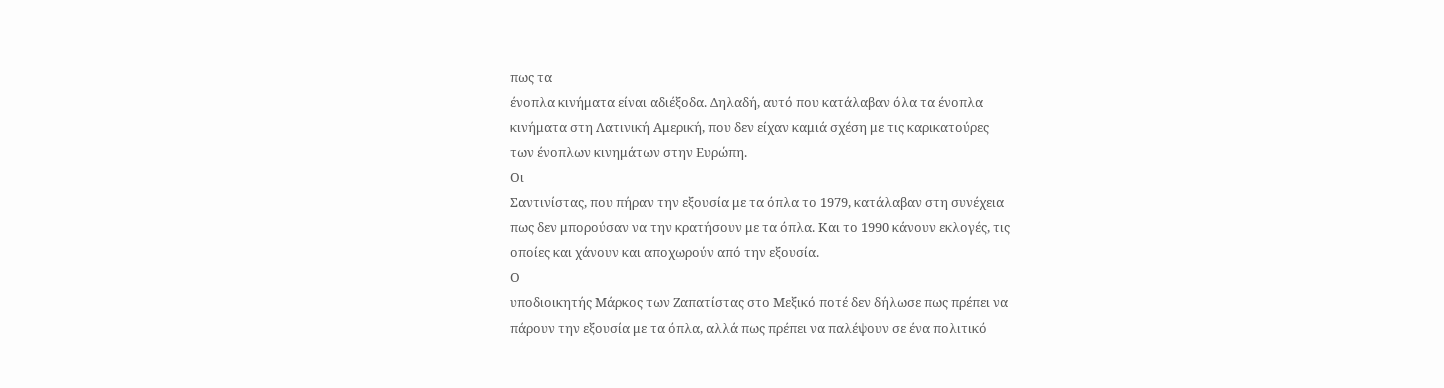πως τα
ένοπλα κινήματα είναι αδιέξοδα. Δηλαδή, αυτό που κατάλαβαν όλα τα ένοπλα
κινήματα στη Λατινική Αμερική, που δεν είχαν καμιά σχέση με τις καρικατούρες
των ένοπλων κινημάτων στην Ευρώπη.
Οι
Σαντινίστας, που πήραν την εξουσία με τα όπλα το 1979, κατάλαβαν στη συνέχεια
πως δεν μπορούσαν να την κρατήσουν με τα όπλα. Και το 1990 κάνουν εκλογές, τις
οποίες και χάνουν και αποχωρούν από την εξουσία.
Ο
υποδιοικητής Μάρκος των Ζαπατίστας στο Μεξικό ποτέ δεν δήλωσε πως πρέπει να
πάρουν την εξουσία με τα όπλα, αλλά πως πρέπει να παλέψουν σε ένα πολιτικό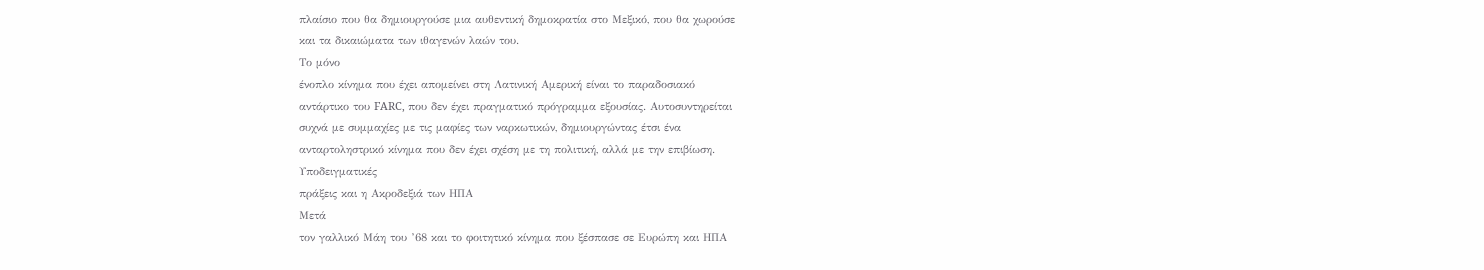πλαίσιο που θα δημιουργούσε μια αυθεντική δημοκρατία στο Μεξικό, που θα χωρούσε
και τα δικαιώματα των ιθαγενών λαών του.
Το μόνο
ένοπλο κίνημα που έχει απομείνει στη Λατινική Αμερική είναι το παραδοσιακό
αντάρτικο του FARC, που δεν έχει πραγματικό πρόγραμμα εξουσίας. Αυτοσυντηρείται
συχνά με συμμαχίες με τις μαφίες των ναρκωτικών, δημιουργώντας έτσι ένα
ανταρτοληστρικό κίνημα που δεν έχει σχέση με τη πολιτική, αλλά με την επιβίωση.
Υποδειγματικές
πράξεις και η Ακροδεξιά των ΗΠΑ
Μετά
τον γαλλικό Μάη του ’68 και το φοιτητικό κίνημα που ξέσπασε σε Ευρώπη και ΗΠΑ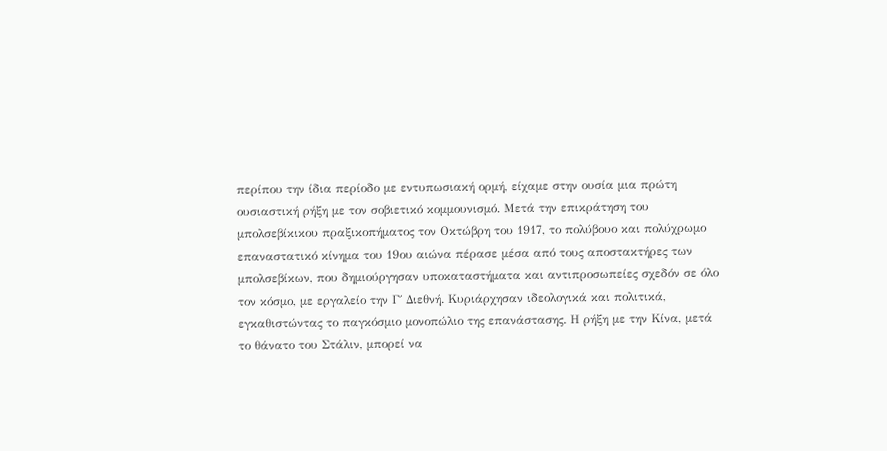περίπου την ίδια περίοδο με εντυπωσιακή ορμή, είχαμε στην ουσία μια πρώτη
ουσιαστική ρήξη με τον σοβιετικό κομμουνισμό. Μετά την επικράτηση του
μπολσεβίκικου πραξικοπήματος τον Οκτώβρη του 1917, το πολύβουο και πολύχρωμο
επαναστατικό κίνημα του 19ου αιώνα πέρασε μέσα από τους αποστακτήρες των
μπολσεβίκων, που δημιούργησαν υποκαταστήματα και αντιπροσωπείες σχεδόν σε όλο
τον κόσμο, με εργαλείο την Γ΄ Διεθνή. Κυριάρχησαν ιδεολογικά και πολιτικά,
εγκαθιστώντας το παγκόσμιο μονοπώλιο της επανάστασης. Η ρήξη με την Κίνα, μετά
το θάνατο του Στάλιν, μπορεί να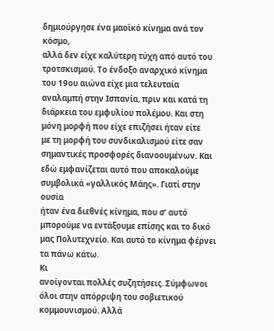δημιούργησε ένα μαοϊκό κίνημα ανά τον κόσμο,
αλλά δεν είχε καλύτερη τύχη από αυτό του τροτσκισμού. Το ένδοξο αναρχικό κίνημα
του 19ου αιώνα είχε μια τελευταία αναλαμπή στην Ισπανία, πριν και κατά τη
διάρκεια του εμφυλίου πολέμου. Και στη μόνη μορφή που είχε επιζήσει ήταν είτε
με τη μορφή του συνδικαλισμού είτε σαν σημαντικές προσφορές διανοουμένων. Και
εδώ εμφανίζεται αυτό που αποκαλούμε συμβολικά «γαλλικός Μάης». Γιατί στην ουσία
ήταν ένα διεθνές κίνημα, που σ’ αυτό μπορούμε να εντάξουμε επίσης και το δικό
μας Πολυτεχνείο. Και αυτό το κίνημα φέρνει τα πάνω κάτω.
Κι
ανοίγονται πολλές συζητήσεις. Σύμφωνοι όλοι στην απόρριψη του σοβιετικού
κομμουνισμού. Αλλά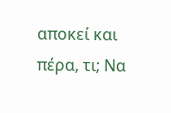αποκεί και πέρα, τι; Να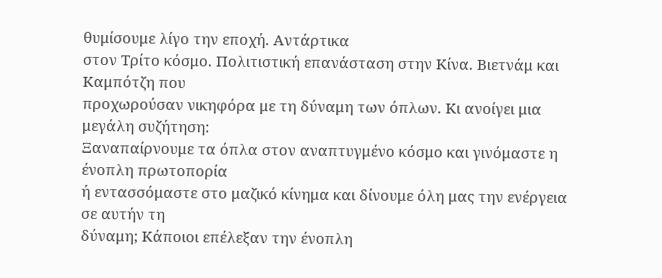θυμίσουμε λίγο την εποχή. Αντάρτικα
στον Τρίτο κόσμο. Πολιτιστική επανάσταση στην Κίνα. Βιετνάμ και Καμπότζη που
προχωρούσαν νικηφόρα με τη δύναμη των όπλων. Κι ανοίγει μια μεγάλη συζήτηση:
Ξαναπαίρνουμε τα όπλα στον αναπτυγμένο κόσμο και γινόμαστε η ένοπλη πρωτοπορία
ή εντασσόμαστε στο μαζικό κίνημα και δίνουμε όλη μας την ενέργεια σε αυτήν τη
δύναμη; Κάποιοι επέλεξαν την ένοπλη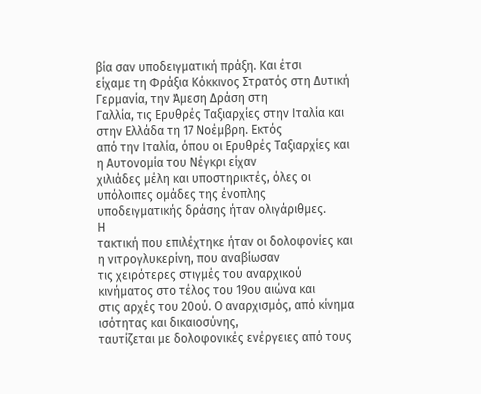βία σαν υποδειγματική πράξη. Και έτσι
είχαμε τη Φράξια Κόκκινος Στρατός στη Δυτική Γερμανία, την Άμεση Δράση στη
Γαλλία, τις Ερυθρές Ταξιαρχίες στην Ιταλία και στην Ελλάδα τη 17 Νοέμβρη. Εκτός
από την Ιταλία, όπου οι Ερυθρές Ταξιαρχίες και η Αυτονομία του Νέγκρι είχαν
χιλιάδες μέλη και υποστηρικτές, όλες οι υπόλοιπες ομάδες της ένοπλης
υποδειγματικής δράσης ήταν ολιγάριθμες.
Η
τακτική που επιλέχτηκε ήταν οι δολοφονίες και η νιτρογλυκερίνη, που αναβίωσαν
τις χειρότερες στιγμές του αναρχικού κινήματος στο τέλος του 19ου αιώνα και
στις αρχές του 20ού. Ο αναρχισμός, από κίνημα ισότητας και δικαιοσύνης,
ταυτίζεται με δολοφονικές ενέργειες από τους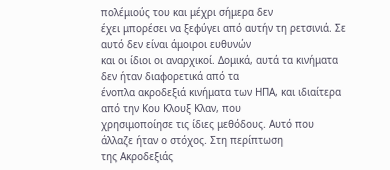πολέμιούς του και μέχρι σήμερα δεν
έχει μπορέσει να ξεφύγει από αυτήν τη ρετσινιά. Σε αυτό δεν είναι άμοιροι ευθυνών
και οι ίδιοι οι αναρχικοί. Δομικά, αυτά τα κινήματα δεν ήταν διαφορετικά από τα
ένοπλα ακροδεξιά κινήματα των ΗΠΑ, και ιδιαίτερα από την Κου Κλουξ Κλαν, που
χρησιμοποίησε τις ίδιες μεθόδους. Αυτό που άλλαζε ήταν ο στόχος. Στη περίπτωση
της Ακροδεξιάς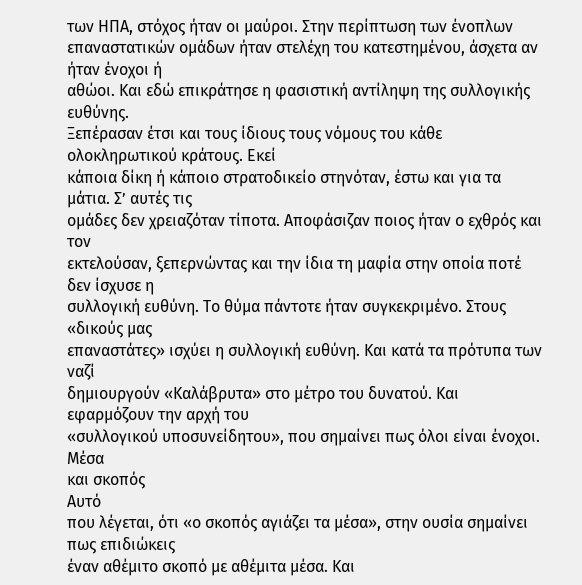των ΗΠΑ, στόχος ήταν οι μαύροι. Στην περίπτωση των ένοπλων
επαναστατικών ομάδων ήταν στελέχη του κατεστημένου, άσχετα αν ήταν ένοχοι ή
αθώοι. Και εδώ επικράτησε η φασιστική αντίληψη της συλλογικής ευθύνης.
Ξεπέρασαν έτσι και τους ίδιους τους νόμους του κάθε ολοκληρωτικού κράτους. Εκεί
κάποια δίκη ή κάποιο στρατοδικείο στηνόταν, έστω και για τα μάτια. Σ’ αυτές τις
ομάδες δεν χρειαζόταν τίποτα. Αποφάσιζαν ποιος ήταν ο εχθρός και τον
εκτελούσαν, ξεπερνώντας και την ίδια τη μαφία στην οποία ποτέ δεν ίσχυσε η
συλλογική ευθύνη. Το θύμα πάντοτε ήταν συγκεκριμένο. Στους «δικούς μας
επαναστάτες» ισχύει η συλλογική ευθύνη. Και κατά τα πρότυπα των ναζί
δημιουργούν «Καλάβρυτα» στο μέτρο του δυνατού. Και εφαρμόζουν την αρχή του
«συλλογικού υποσυνείδητου», που σημαίνει πως όλοι είναι ένοχοι.
Μέσα
και σκοπός
Αυτό
που λέγεται, ότι «ο σκοπός αγιάζει τα μέσα», στην ουσία σημαίνει πως επιδιώκεις
έναν αθέμιτο σκοπό με αθέμιτα μέσα. Και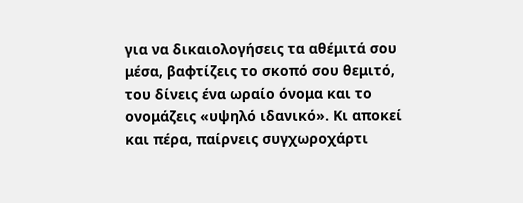για να δικαιολογήσεις τα αθέμιτά σου
μέσα, βαφτίζεις το σκοπό σου θεμιτό, του δίνεις ένα ωραίο όνομα και το
ονομάζεις «υψηλό ιδανικό». Κι αποκεί και πέρα, παίρνεις συγχωροχάρτι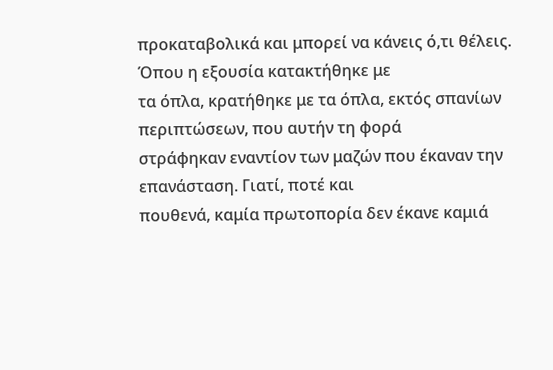προκαταβολικά και μπορεί να κάνεις ό,τι θέλεις. Όπου η εξουσία κατακτήθηκε με
τα όπλα, κρατήθηκε με τα όπλα, εκτός σπανίων περιπτώσεων, που αυτήν τη φορά
στράφηκαν εναντίον των μαζών που έκαναν την επανάσταση. Γιατί, ποτέ και
πουθενά, καμία πρωτοπορία δεν έκανε καμιά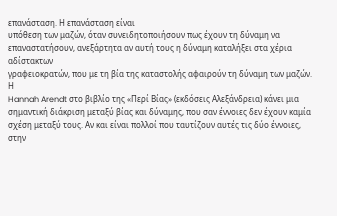επανάσταση. Η επανάσταση είναι
υπόθεση των μαζών, όταν συνειδητοποιήσουν πως έχουν τη δύναμη να
επαναστατήσουν, ανεξάρτητα αν αυτή τους η δύναμη καταλήξει στα χέρια αδίστακτων
γραφειοκρατών, που με τη βία της καταστολής αφαιρούν τη δύναμη των μαζών.
Η
Hannah Arendt στο βιβλίο της «Περί Βίας» (εκδόσεις Αλεξάνδρεια) κάνει μια
σημαντική διάκριση μεταξύ βίας και δύναμης, που σαν έννοιες δεν έχουν καμία
σχέση μεταξύ τους. Αν και είναι πολλοί που ταυτίζουν αυτές τις δύο έννοιες,
στην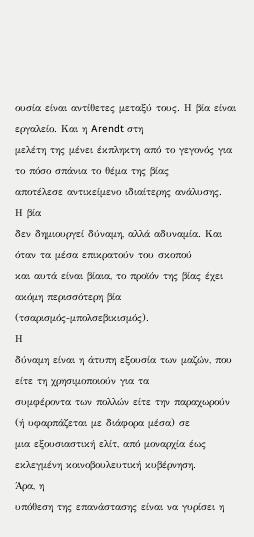ουσία είναι αντίθετες μεταξύ τους. Η βία είναι εργαλείο. Και η Arendt στη
μελέτη της μένει έκπληκτη από το γεγονός για το πόσο σπάνια το θέμα της βίας
αποτέλεσε αντικείμενο ιδιαίτερης ανάλυσης.
Η βία
δεν δημιουργεί δύναμη, αλλά αδυναμία. Και όταν τα μέσα επικρατούν του σκοπού
και αυτά είναι βίαια, το προϊόν της βίας έχει ακόμη περισσότερη βία
(τσαρισμός-μπολσεβικισμός).
Η
δύναμη είναι η άτυπη εξουσία των μαζών, που είτε τη χρησιμοποιούν για τα
συμφέροντα των πολλών είτε την παραχωρούν (ή υφαρπάζεται με διάφορα μέσα) σε
μια εξουσιαστική ελίτ, από μοναρχία έως εκλεγμένη κοινοβουλευτική κυβέρνηση.
Άρα, η
υπόθεση της επανάστασης είναι να γυρίσει η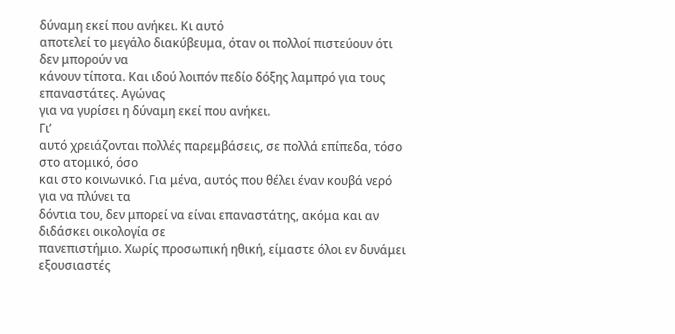δύναμη εκεί που ανήκει. Κι αυτό
αποτελεί το μεγάλο διακύβευμα, όταν οι πολλοί πιστεύουν ότι δεν μπορούν να
κάνουν τίποτα. Και ιδού λοιπόν πεδίο δόξης λαμπρό για τους επαναστάτες. Αγώνας
για να γυρίσει η δύναμη εκεί που ανήκει.
Γι’
αυτό χρειάζονται πολλές παρεμβάσεις, σε πολλά επίπεδα, τόσο στο ατομικό, όσο
και στο κοινωνικό. Για μένα, αυτός που θέλει έναν κουβά νερό για να πλύνει τα
δόντια του, δεν μπορεί να είναι επαναστάτης, ακόμα και αν διδάσκει οικολογία σε
πανεπιστήμιο. Χωρίς προσωπική ηθική, είμαστε όλοι εν δυνάμει εξουσιαστές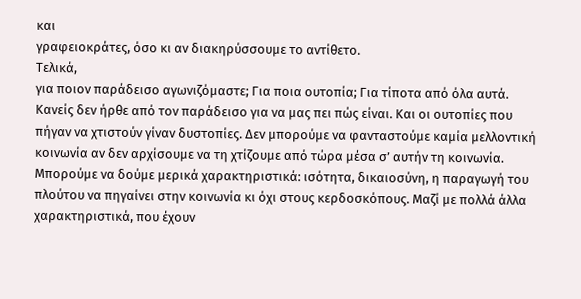και
γραφειοκράτες, όσο κι αν διακηρύσσουμε το αντίθετο.
Τελικά,
για ποιον παράδεισο αγωνιζόμαστε; Για ποια ουτοπία; Για τίποτα από όλα αυτά.
Κανείς δεν ήρθε από τον παράδεισο για να μας πει πώς είναι. Και οι ουτοπίες που
πήγαν να χτιστούν γίναν δυστοπίες. Δεν μπορούμε να φανταστούμε καμία μελλοντική
κοινωνία αν δεν αρχίσουμε να τη χτίζουμε από τώρα μέσα σ’ αυτήν τη κοινωνία.
Μπορούμε να δούμε μερικά χαρακτηριστικά: ισότητα, δικαιοσύνη, η παραγωγή του
πλούτου να πηγαίνει στην κοινωνία κι όχι στους κερδοσκόπους. Μαζί με πολλά άλλα
χαρακτηριστικά, που έχουν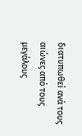διατυπωθεί ανά τους αιώνες από τους μεγάλους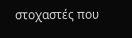στοχαστές που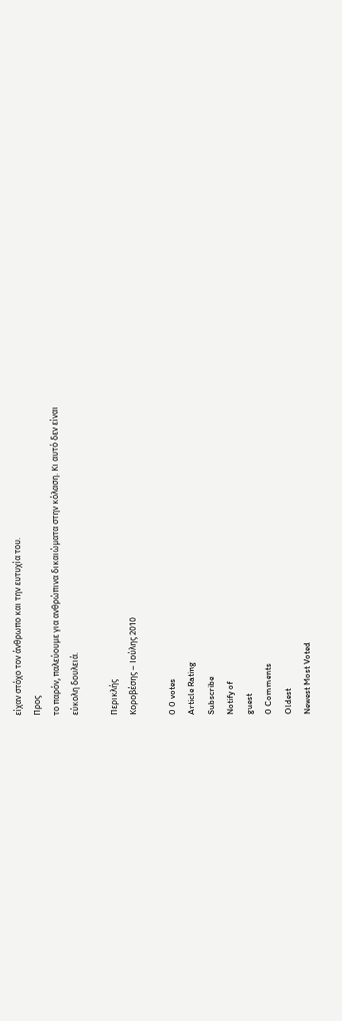είχαν στόχο τον άνθρωπο και την ευτυχία του.
Προς
το παρόν, παλεύουμε για ανθρώπινα δικαιώματα στην κόλαση. Κι αυτό δεν είναι
εύκολη δουλειά.

Περικλής
Κοροβέσης – Ιούλης 2010

0 0 votes
Article Rating
Subscribe
Notify of
guest
0 Comments
Oldest
Newest Most Voted